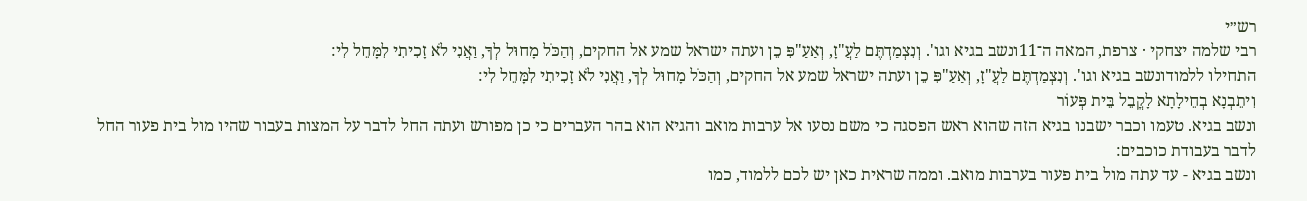רש״י
רבי שלמה יצחקי · צרפת, המאה ה־11ונשב בגיא וגו'. וְנִצְמַדְתֶּם לַעֲ"זָ, וְאַעַ"פִּ כֵן ועתה ישראל שמע אל החקים, וְהַכֹּל מָחוּל לְךָ, וַאֲנִי לֹא זָכִיתִי לִמָּחֵל לִי:
התחילו ללמודונשב בגיא וגו'. וְנִצְמַדְתֶּם לַעֲ"זָ, וְאַעַ"פִּ כֵן ועתה ישראל שמע אל החקים, וְהַכֹּל מָחוּל לְךָ, וַאֲנִי לֹא זָכִיתִי לִמָּחֵל לִי:
וִיתֵבְנָא בְחֵילָתָא לָקֳבֵל בֵּית פְּעוֹר
ונשב בגיא. טעמו וכבר ישבנו בגיא הזה שהוא ראש הפסגה כי משם נסעו אל ערבות מואב והגיא הוא בהר העברים כי כן מפורש ועתה החל לדבר על המצות בעבור שהיו מול בית פעור החל לדבר בעבודת כוכבים:
ונשב בגיא - עד עתה מול בית פעור בערבות מואב. וממה שראית כאן יש לכם ללמוד, כמו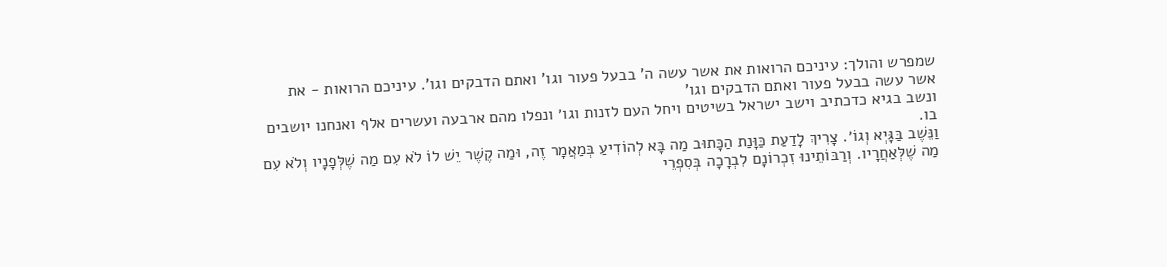שמפרש והולך: עיניכם הרואות את אשר עשה ה' בבעל פעור וגו' ואתם הדבקים וגו'. עיניכם הרואות - את אשר עשה בבעל פעור ואתם הדבקים וגו'
ונשב בגיא כדכתיב וישב ישראל בשיטים ויחל העם לזנות וגו׳ ונפלו מהם ארבעה ועשרים אלף ואנחנו יושבים בו.
וַנֵּשֶׁב בַּגָּיְא וְגוֹ׳. צָרִיךְ לָדַעַת כַּוָּנַת הַכָּתוּב מַה בָּא לְהוֹדִיעַ בְּמַאֲמָר זֶה, וּמַה קֶשֶׁר יֵשׁ לוֹ לֹא עִם מַה שֶׁלְּפָנָיו וְלֹא עִם מַה שֶׁלְּאַחֲרָיו. וְרַבּוֹתֵינוּ זִכְרוֹנָם לִבְרָכָה בְּסִפְרֵי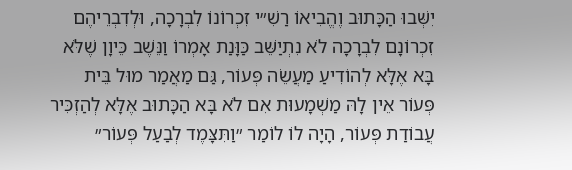יִשְּׁבוּ הַכָּתוּב וֶהֱבִיאוֹ רַשִׁ״י זִכְרוֹנוֹ לִבְרָכָה, וּלְדִבְרֵיהֶם זִכְרוֹנָם לִבְרָכָה לֹא נִתְיַשֵּׁב כַּוָּנַת אָמְרוֹ וַנֵּשֶׁב כֵּיוָן שֶׁלֹּא בָּא אֶלָּא לְהוֹדִיעַ מַעֲשֵׂה פְּעוֹר, גַּם מַאֲמַר מוּל בֵּית פְּעוֹר אֵין לָהּ מַשְׁמָעוּת אִם לֹא בָּא הַכָּתוּב אֶלָּא לְהַזְכִּיר עֲבוֹדַת פְּעוֹר, הָיָה לוֹ לוֹמַר ״וַתִּצָּמֶד לְבַעַל פְּעוֹר״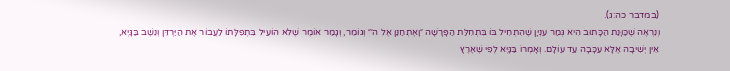(במדבר כה:ג).
וְנִרְאֶה שֶׁכַּוָּנַת הַכָּתוּב הִיא גְּמַר עִנְיָן שֶׁהִתְחִיל בּוֹ בִּתְחִלַּת הַפָּרָשָׁה ״וָאֶתְחַנַּן אֶל ה׳״ וְגוֹמֵר, וְגָמַר אוֹמֶר שֶׁלֹּא הוֹעִיל בִּתְפִלָּתוֹ לַעֲבוֹר אֶת הַיַּרְדֵּן וְנֵשֶׁב בַּגָּיְא, אֵין יְשִׁיבָה אֶלָּא עַכָּבָה עַד עוֹלָם. וְאָמְרוֹ בַּגָּיְא לְפִי שֶׁאֶרֶץ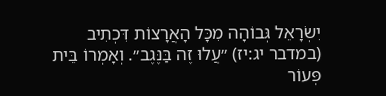יִשְׂרָאֵל גְּבוֹהָה מִכָּל הָאֲרָצוֹת דִּכְתִיב (במדבר יג:יז) ״עֲלוּ זֶה בַּנֶּגֶב״. וְאָמְרוֹ בֵּית פְּעוֹר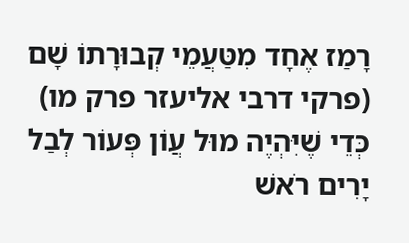רָמַז אֶחָד מִטַּעֲמֵי קְבוּרָתוֹ שָׁם (פרקי דרבי אליעזר פרק מו) כְּדֵי שֶׁיִּהְיֶה מוּל עֲוֹן פְּעוֹר לְבַל יָרִים רֹאשׁ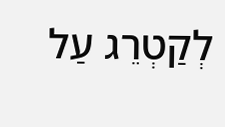לְקַטְרֵג עַל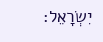יִשְׂרָאֵל: